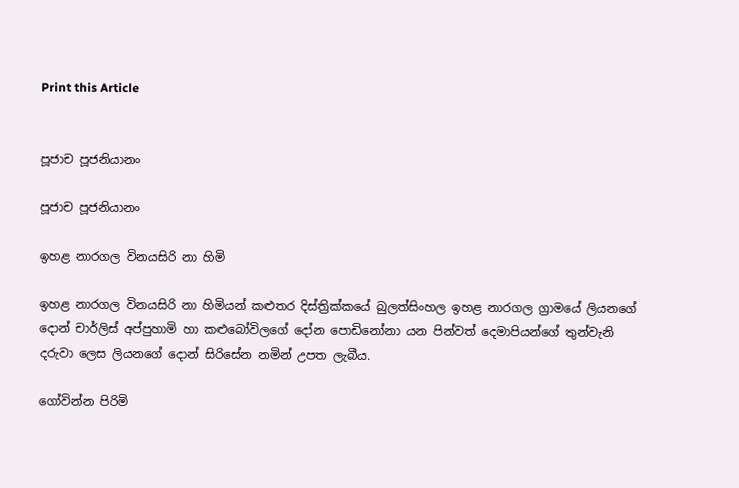Print this Article


පූජාච පූජනියානං

පූජාච පූජනියානං

ඉහළ නාරගල විනයසිරි නා හිමි

ඉහළ නාරගල විනයසිරි නා හිමියන් කළුතර දිස්ත්‍රික්කයේ බුලත්සිංහල ඉහළ නාරගල ග්‍රාමයේ ලියනගේ දොන් චාර්ලිස් අප්පුහාමි හා කළුබෝවිලගේ දෝන පොඩිනෝනා යන පින්වත් දෙමාපියන්ගේ තුන්වැනි දරුවා ලෙස ලියනගේ දොන් සිරිසේන නමින් උපත ලැබීය.

ගෝවින්න පිරිමි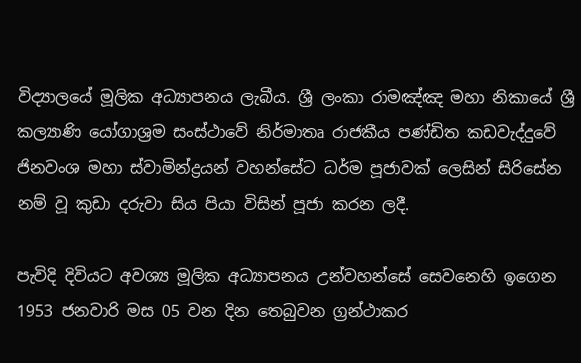විද්‍යාලයේ මූලික අධ්‍යාපනය ලැබීය. ශ්‍රී ලංකා රාමඤ්ඤ මහා නිකායේ ශ්‍රී කල්‍යාණි යෝගාශ්‍රම සංස්ථාවේ නිර්මාතෘ රාජකීය පණ්ඩිත කඩවැද්දුවේ ජිනවංශ මහා ස්වාමින්ද්‍රයන් වහන්සේට ධර්ම පූජාවක් ලෙසින් සිරිසේන නම් වූ කුඩා දරුවා සිය පියා විසින් පූජා කරන ලදී.

පැවිදි දිවියට අවශ්‍ය මූලික අධ්‍යාපනය උන්වහන්සේ සෙවනෙහි ඉගෙන 1953 ජනවාරි මස 05 වන දින තෙබුවන ග්‍රන්ථාකර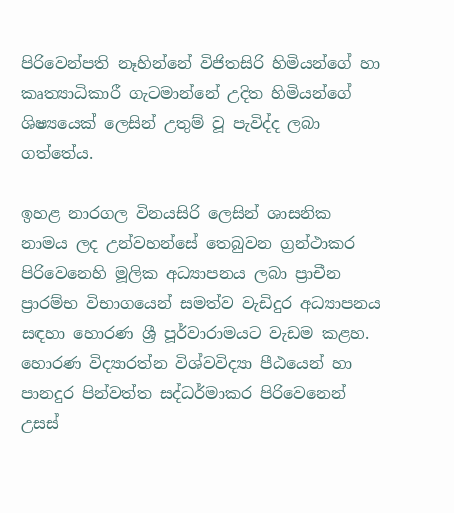පිරිවෙන්පති නෑහින්නේ විජිතසිරි හිමියන්ගේ හා කෘත්‍යාධිකාරී ගැටමාන්නේ උදිත හිමියන්ගේ ශිෂ්‍යයෙක් ලෙසින් උතුම් වූ පැවිද්ද ලබා ගත්තේය.

ඉහළ නාරගල විනයසිරි ලෙසින් ශාසනික නාමය ලද උන්වහන්සේ තෙබුවන ග්‍රන්ථාකර පිරිවෙනෙහි මූලික අධ්‍යාපනය ලබා ප්‍රාචීන ප්‍රාරම්භ විභාගයෙන් සමත්ව වැඩිදුර අධ්‍යාපනය සඳහා හොරණ ශ්‍රී පූර්වාරාමයට වැඩම කළහ. හොරණ විද්‍යාරත්න විශ්වවිද්‍යා පීඨයෙන් හා පානදුර පින්වත්ත සද්ධර්මාකර පිරිවෙනෙන් උසස්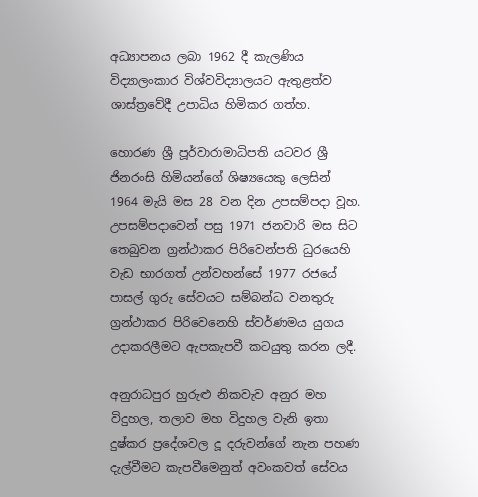අධ්‍යාපනය ලබා 1962 දී කැලණිය විද්‍යාලංකාර විශ්වවිද්‍යාලයට ඇතුළත්ව ශාස්ත්‍රවේදී උපාධිය හිමිකර ගත්හ.

හොරණ ශ්‍රී පූර්වාරාමාධිපති යටවර ශ්‍රී ජිනරංසි හිමියන්ගේ ශිෂ්‍යයෙකු ලෙසින් 1964 මැයි මස 28 වන දින උපසම්පදා වූහ. උපසම්පදාවෙන් පසු 1971 ජනවාරි මස සිට තෙබුවන ග්‍රන්ථාකර පිරිවෙන්පති ධුරයෙහි වැඩ භාරගත් උන්වහන්සේ 1977 රජයේ පාසල් ගුරු සේවයට සම්බන්ධ වනතුරු ග්‍රන්ථාකර පිරිවෙනෙහි ස්වර්ණමය යුගය උදාකරලීමට ඇපකැපවී කටයුතු කරන ලදී.

අනුරාධපුර හුරුළු නිකවැව අනුර මහ විදුහල, තලාව මහ විදුහල වැනි ඉතා දුෂ්කර ප්‍රදේශවල දූ දරුවන්ගේ නැන පහණ දැල්වීමට කැපවීමෙනුත් අවංකවත් සේවය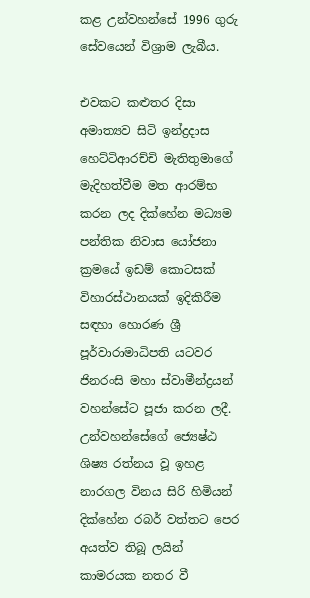කළ උන්වහන්සේ 1996 ගුරු සේවයෙන් විශ්‍රාම ලැබීය.

එවකට කළුතර දිසා අමාත්‍යව සිටි ඉන්ද්‍රදාස හෙට්ටිආරච්චි මැතිතුමාගේ මැදිහත්වීම මත ආරම්භ කරන ලද දික්හේන මධ්‍යම පන්තික නිවාස යෝජනා ක්‍රමයේ ඉඩම් කොටසක් විහාරස්ථානයක් ඉදිකිරීම සඳහා හොරණ ශ්‍රී පූර්වාරාමාධිපති යටවර ජිනරංසි මහා ස්වාමීන්ද්‍රයන් වහන්සේට පූජා කරන ලදී. උන්වහන්සේගේ ජ්‍යෙෂ්ඨ ශිෂ්‍ය රත්නය වූ ඉහළ නාරගල විනය සිරි හිමියන් දික්හේන රබර් වත්තට පෙර අයත්ව තිබූ ලයින් කාමරයක නතර වී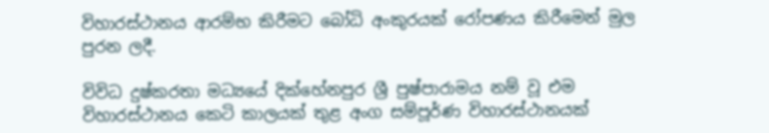විහාරස්ථානය ආරම්භ කිරීමට බෝධි අංකුරයක් රෝපණය කිරීමෙන් මුල පුරන ලදී.

විවිධ දුෂ්කරතා මධ්‍යයේ දික්හේනපුර ශ්‍රී පුෂ්පාරාමය නම් වූ එම විහාරස්ථානය කෙටි කාලයක් තුළ අංග සම්පූර්ණ විහාරස්ථානයක්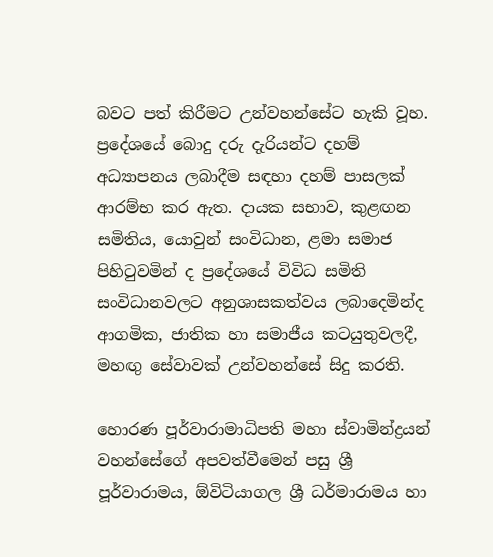බවට පත් කිරීමට උන්වහන්සේට හැකි වූහ. ප්‍රදේශයේ බොදු දරු දැරියන්ට දහම් අධ්‍යාපනය ලබාදීම සඳහා දහම් පාසලක් ආරම්භ කර ඇත. දායක සභාව, කුළඟන සමිතිය, යොවුන් සංවිධාන, ළමා සමාජ පිහිටුවමින් ද ප්‍රදේශයේ විවිධ සමිති සංවිධානවලට අනුශාසකත්වය ලබාදෙමින්ද ආගමික, ජාතික හා සමාජීය කටයුතුවලදී, මහඟු සේවාවක් උන්වහන්සේ සිදු කරති.

හොරණ පූර්වාරාමාධිපති මහා ස්වාමින්ද්‍රයන් වහන්සේගේ අපවත්වීමෙන් පසු ශ්‍රී පූර්වාරාමය, ඕවිටියාගල ශ්‍රී ධර්මාරාමය හා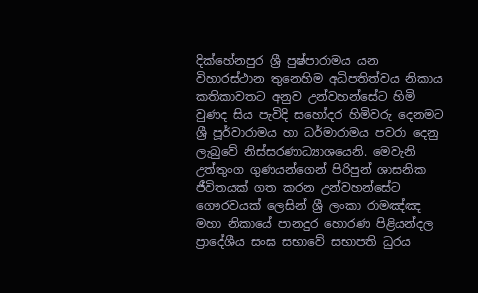දික්හේනපුර ශ්‍රී පුෂ්පාරාමය යන විහාරස්ථාන තුනෙහිම අධිපතිත්වය නිකාය කතිකාවතට අනුව උන්වහන්සේට හිමි වුණද සිය පැවිදි සහෝදර හිමිවරු දෙනමට ශ්‍රී පූර්වාරාමය හා ධර්මාරාමය පවරා දෙනු ලැබුවේ නිස්සරණාධ්‍යාශයෙනි. මෙවැනි උත්තුංග ගුණයන්ගෙන් පිරිපුන් ශාසනික ජීවිතයක් ගත කරන උන්වහන්සේට ගෞරවයක් ලෙසින් ශ්‍රී ලංකා රාමඤ්ඤ මහා නිකායේ පානදුර හොරණ පිළියන්දල ප්‍රාදේශීය සංඝ සභාවේ සභාපති ධුරය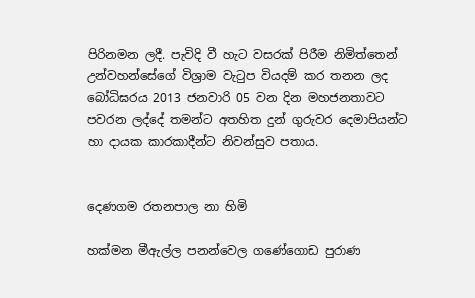පිරිනමන ලදී. පැවිදි වී හැට වසරක් පිරීම නිමිත්තෙන් උන්වහන්සේගේ විශ්‍රාම වැටුප වියදම් කර තනන ලද බෝධිඝරය 2013 ජනවාරි 05 වන දින මහජනතාවට පවරන ලද්දේ තමන්ට අතහිත දුන් ගුරුවර දෙමාපියන්ට හා දායක කාරකාදීන්ට නිවන්සුව පතාය.


දෙණගම රතනපාල නා හිමි

හක්මන මීඇල්ල පනන්වෙල ගණේගොඩ පුරාණ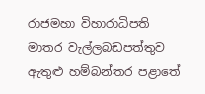රාජමහා විහාරාධිපති මාතර වැල්ලබඩපත්තුව ඇතුළු හම්බන්තර පළාතේ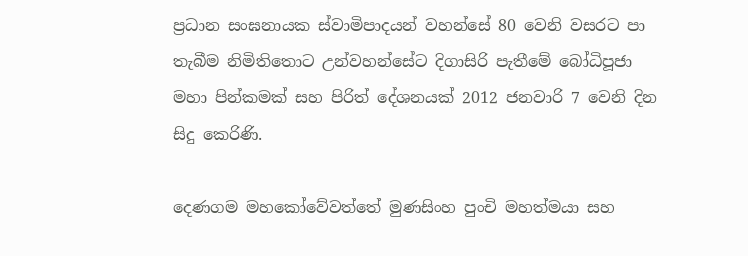ප්‍රධාන සංඝනායක ස්වාමිපාදයන් වහන්සේ 80 වෙනි වසරට පා තැබීම නිමිතිතොට උන්වහන්සේට දිගාසිරි පැතීමේ බෝධිපූජා මහා පින්කමක් සහ පිරිත් දේශනයක් 2012 ජනවාරි 7 වෙනි දින සිදු කෙරිණි.

දෙණගම මහකෝවේවත්තේ මුණසිංහ පුංචි මහත්මයා සහ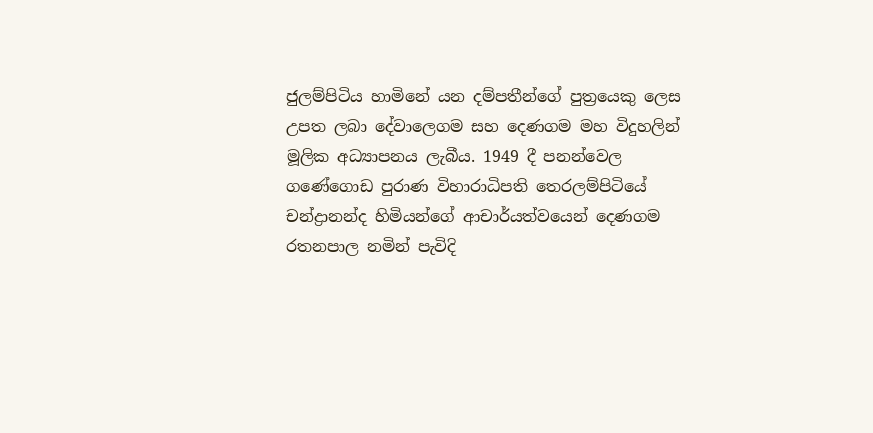ජුලම්පිටිය හාමිනේ යන දම්පතීන්ගේ පුත්‍රයෙකු ලෙස උපත ලබා දේවාලෙගම සහ දෙණගම මහ විදුහලින් මූලික අධ්‍යාපනය ලැබීය. 1949 දී පනන්වෙල ගණේගොඩ පුරාණ විහාරාධිපති තෙරලම්පිටියේ චන්ද්‍රානන්ද හිමියන්ගේ ආචාර්යත්වයෙන් දෙණගම රතනපාල නමින් පැවිදි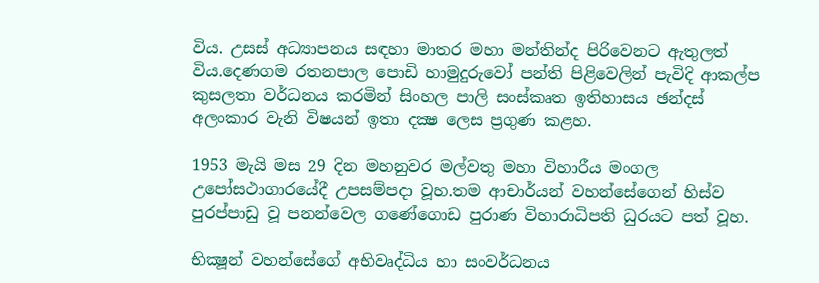විය. උසස් අධ්‍යාපනය සඳහා මාතර මහා මන්තින්ද පිරිවෙනට ඇතුලත් විය.දෙණගම රතනපාල පොඩි හාමුදුරුවෝ පන්ති පිළිවෙලින් පැවිදි ආකල්ප කුසලතා වර්ධනය කරමින් සිංහල පාලි සංස්කෘත ඉතිහාසය ඡන්දස් අලංකාර වැනි විෂයන් ඉතා දක්‍ෂ ලෙස ප්‍රගුණ කළහ.

1953 මැයි මස 29 දින මහනුවර මල්වතු මහා විහාරීය මංගල උපෝසථාගාරයේදී උපසම්පදා වූහ.තම ආචාර්යන් වහන්සේගෙන් හිස්ව පුරප්පාඩු වූ පනන්වෙල ගණේගොඩ පුරාණ විහාරාධිපති ධුරයට පත් වූහ.

භික්‍ෂූන් වහන්සේගේ අභිවෘද්ධිය හා සංවර්ධනය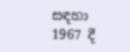සඳහා 1967 දී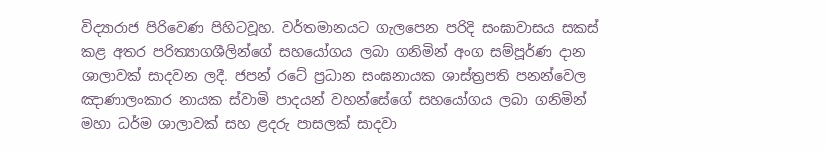විද්‍යාරාජ පිරිවෙණ පිහිටවූහ. වර්තමානයට ගැලපෙන පරිදි සංඝාවාසය සකස් කළ අතර පරිත්‍යාගශීලින්ගේ සහයෝගය ලබා ගනිමින් අංග සම්පූර්ණ දාන ශාලාවක් සාදවන ලදී. ජපන් රටේ ප්‍රධාන සංඝනායක ශාස්ත්‍රපති පනන්වෙල ඤාණාලංකාර නායක ස්වාමි පාදයන් වහන්සේගේ සහයෝගය ලබා ගනිමින් මහා ධර්ම ශාලාවක් සහ ළදරු පාසලක් සාදවා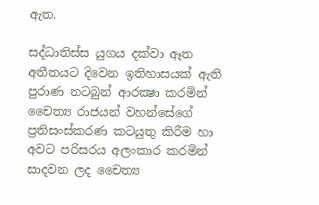ඇත.

සද්ධාතිස්ස යුගය දක්වා ඈත අතීතයට දිවෙන ඉතිහාසයක් ඇති පුරාණ නටබුන් ආරක්‍ෂා කරමින් චෛත්‍ය රාජයන් වහන්සේගේ ප්‍රතිසංස්කරණ කටයුතු කිරීම හා අවට පරිසරය අලංකාර කරමින් සාදවන ලද චෛත්‍ය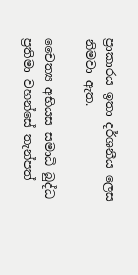ප්‍රාකාරය ඉතා දර්ශනීය ලෙස නිමවා ඇත.

චෛත්‍ය අභියස සමාධි බුද්ධ ප්‍රතිමා වහන්සේ තැන්පත්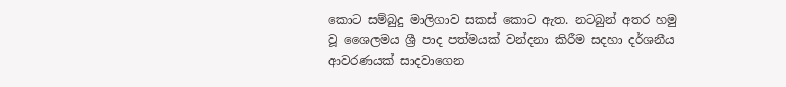කොට සම්බුදු මාලිගාව සකස් කොට ඇත. නටබුන් අතර හමු වූ ශෛලමය ශ්‍රී පාද පත්මයක් වන්දනා කිරීම සදහා දර්ශනීය ආවරණයක් සාදවාගෙන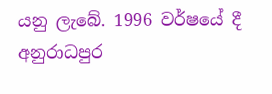යනු ලැබේ. 1996 වර්ෂයේ දී අනුරාධපුර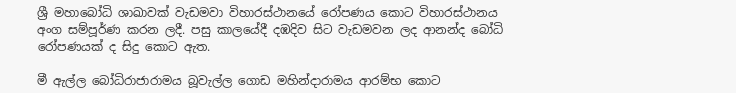ශ්‍රී මහාබෝධි ශාඛාවක් වැඩමවා විහාරස්ථානයේ රෝපණය කොට විහාරස්ථානය අංග සම්පූර්ණ කරන ලදී. පසු කාලයේදී දඹදිව සිට වැඩමවන ලද ආනන්ද බෝධි රෝපණයක් ද සිදු කොට ඇත.

මී ඇල්ල බෝධිරාජාරාමය බූවැල්ල ගොඩ මහින්දාරාමය ආරම්භ කොට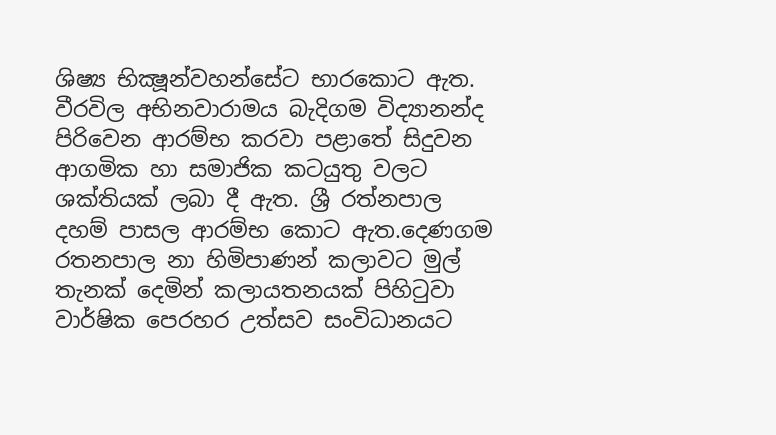ශිෂ්‍ය භික්‍ෂූන්වහන්සේට භාරකොට ඇත. වීරවිල අභිනවාරාමය බැදිගම විද්‍යානන්ද පිරිවෙන ආරම්භ කරවා පළාතේ සිදුවන ආගමික හා සමාජික කටයුතු වලට ශක්තියක් ලබා දී ඇත. ශ්‍රී රත්නපාල දහම් පාසල ආරම්භ කොට ඇත.දෙණගම රතනපාල නා හිමිපාණන් කලාවට මුල් තැනක් දෙමින් කලායතනයක් පිහිටුවා වාර්ෂික පෙරහර උත්සව සංවිධානයට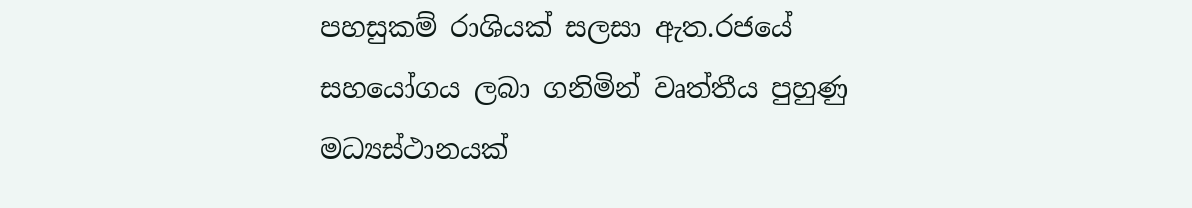පහසුකම් රාශියක් සලසා ඇත.රජයේ සහයෝගය ලබා ගනිමින් වෘත්තීය පුහුණු මධ්‍යස්ථානයක්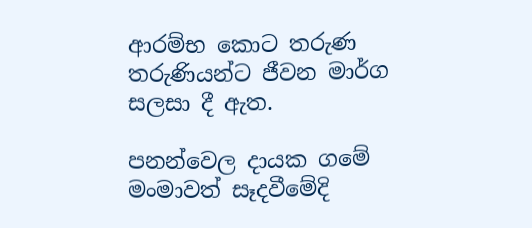ආරම්භ කොට තරුණ තරුණියන්ට ජීවන මාර්ග සලසා දී ඇත.

පනන්වෙල දායක ගමේ මංමාවත් සෑදවීමේදි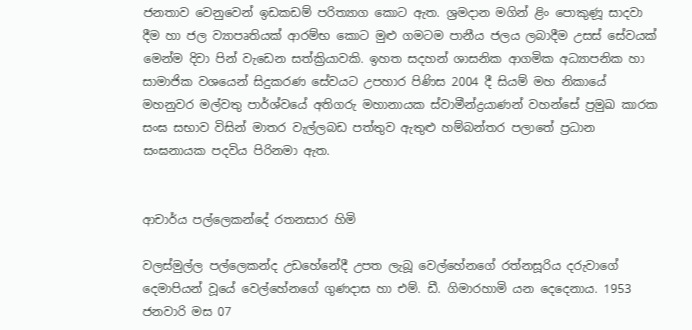ජනතාව වෙනුවෙන් ඉඩකඩම් පරිත්‍යාග කොට ඇත. ශ්‍රමදාන මගින් ළිං පොකුණූ සාදවා දීම හා ජල ව්‍යාපෘතියක් ආරම්භ කොට මුළු ගමටම පානීය ජලය ලබාදීම උසස් සේවයක් මෙන්ම දිවා පින් වැඩෙන සත්ක්‍රියාවකි. ඉහත සදහන් ශාසනික ආගමික අධ්‍යාපනික හා සාමාජික වශයෙන් සිදුකරණ සේවයට උපහාර පිණිස 2004 දී සියම් මහ නිකායේ මහනුවර මල්වතු පාර්ශ්වයේ අතිගරු මහානායක ස්වාමීන්ද්‍රයාණන් වහන්සේ ප්‍රමුඛ කාරක සංඝ සභාව විසින් මාතර වැල්ලබඩ පත්තුව ඇතුළු හම්බන්තර පලාතේ ප්‍රධාන සංඝනායක පදවිය පිරිනමා ඇත.


ආචාර්ය පල්ලෙකන්දේ රතනසාර හිමි

වලස්මුල්ල පල්ලෙකන්ද උඩහේනේදී උපත ලැබූ වෙල්හේනගේ රත්නසූරිය දරුවාගේ දෙමාපියන් වූයේ වෙල්හේනගේ ගුණදාස හා එම්. ඩී. ගිමාරහාමි යන දෙදෙනාය. 1953 ජනවාරි මස 07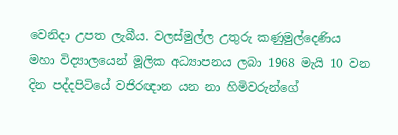වෙනිදා උපත ලැබීය. වලස්මුල්ල උතුරු කණුමුල්දෙණිය මහා විද්‍යාලයෙන් මූලික අධ්‍යාපනය ලබා 1968 මැයි 10 වන දින පද්දපිටියේ වජිරඥාන යන නා හිමිවරුන්ගේ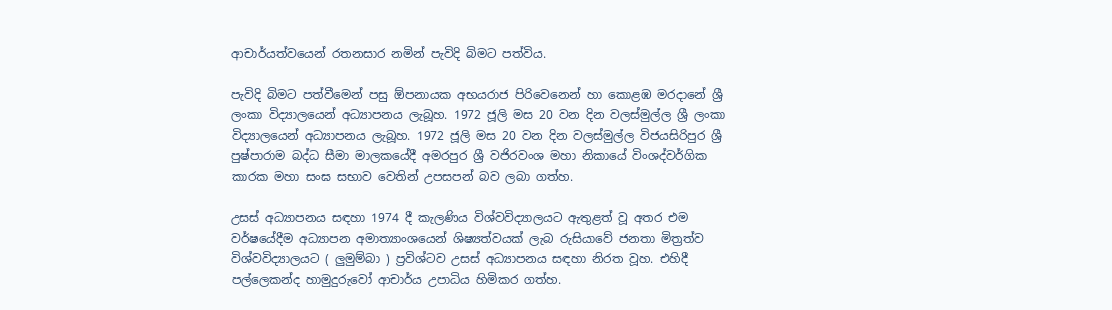ආචාර්යත්වයෙන් රතනසාර නමින් පැවිදි බිමට පත්විය.

පැවිදි බිමට පත්වීමෙන් පසු ඕපනායක අභයරාජ පිරිවෙනෙන් හා කොළඹ මරදානේ ශ්‍රී ලංකා විද්‍යාලයෙන් අධ්‍යාපනය ලැබූහ. 1972 ජූලි මස 20 වන දින වලස්මුල්ල ශ්‍රී ලංකා විද්‍යාලයෙන් අධ්‍යාපනය ලැබූහ. 1972 ජූලි මස 20 වන දින වලස්මුල්ල විජයසිරිපුර ශ්‍රී පුෂ්පාරාම බද්ධ සීමා මාලකයේදී අමරපුර ශ්‍රී වජිරවංශ මහා නිකායේ විංශද්වර්ගික කාරක මහා සංඝ සභාව වෙතින් උපසපන් බව ලබා ගත්හ.

උසස් අධ්‍යාපනය සඳහා 1974 දී කැලණිය විශ්වවිද්‍යාලයට ඇතුළත් වූ අතර එම වර්ෂයේදීම අධ්‍යාපන අමාත්‍යාංශයෙන් ශිෂ්‍යත්වයක් ලැබ රුසියාවේ ජනතා මිත්‍රත්ව විශ්වවිද්‍යාලයට ( ලුමුම්බා ) ප්‍රවිශ්ටව උසස් අධ්‍යාපනය සඳහා නිරත වූහ. එහිදී පල්ලෙකන්ද හාමුදුරුවෝ ආචාර්ය උපාධිය හිමිකර ගත්හ.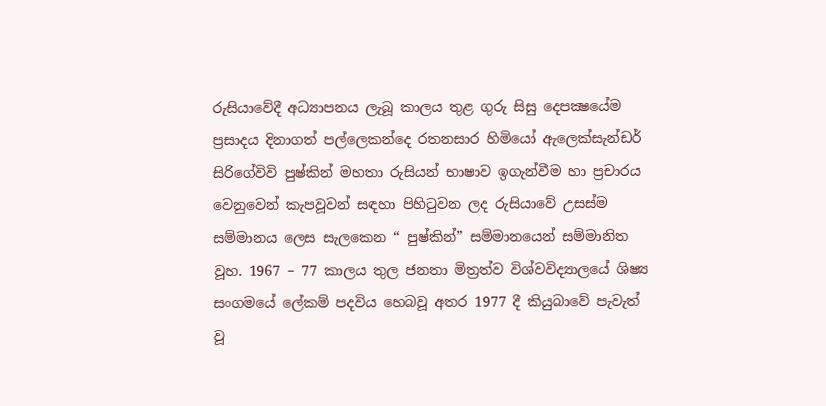රුසියාවේදී අධ්‍යාපනය ලැබූ කාලය තුළ ගුරු සිසු දෙපක්‍ෂයේම ප්‍රසාදය දිනාගත් පල්ලෙකන්දෙ රතනසාර හිමියෝ ඇලෙක්සැන්ඩර් සිරිගේවිවි පුෂ්කින් මහතා රුසියන් භාෂාව ඉගැන්වීම හා ප්‍රචාරය වෙනුවෙන් කැපවූවන් සඳහා පිහිටුවන ලද රුසියාවේ උසස්ම සම්මානය ලෙස සැලකෙන “ පුෂ්කින්” සම්මානයෙන් සම්මානිත වූහ. 1967 – 77 කාලය තුල ජනතා මිත්‍රත්ව විශ්වවිද්‍යාලයේ ශිෂ්‍ය සංගමයේ ලේකම් පදවිය හෙබවූ අතර 1977 දී කියුබාවේ පැවැත් වූ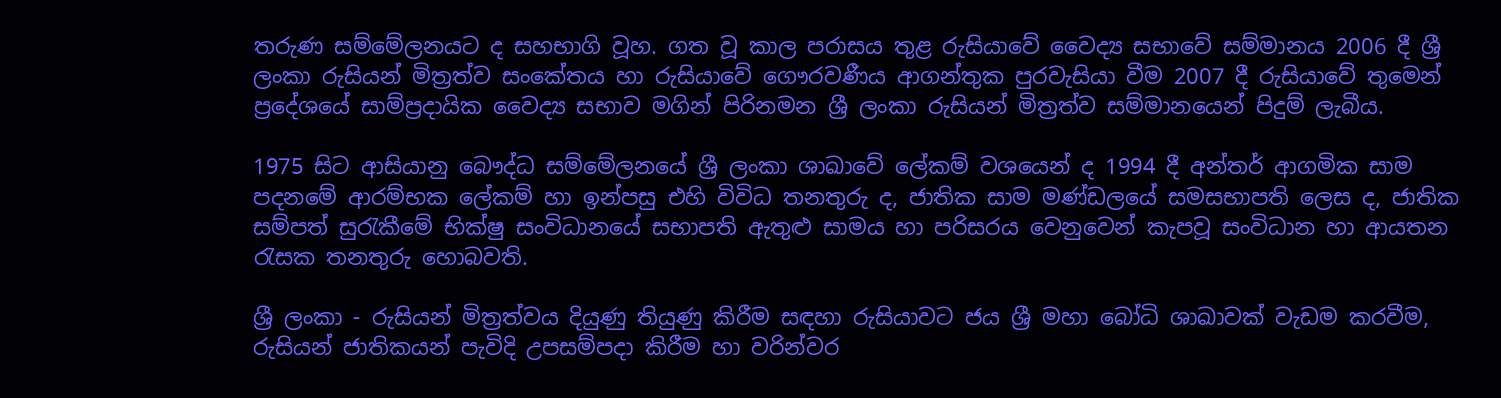තරුණ සම්මේලනයට ද සහභාගි වූහ. ගත වූ කාල පරාසය තුළ රුසියාවේ වෛද්‍ය සභාවේ සම්මානය 2006 දී ශ්‍රී ලංකා රුසියන් මිත්‍රත්ව සංකේතය හා රුසියාවේ ගෞරවණීය ආගන්තුක පුරවැසියා වීම 2007 දී රුසියාවේ තුමෙන් ප්‍රදේශයේ සාම්ප්‍රදායික වෛද්‍ය සභාව මගින් පිරිනමන ශ්‍රී ලංකා රුසියන් මිත්‍රත්ව සම්මානයෙන් පිදුම් ලැබීය.

1975 සිට ආසියානු බෞද්ධ සම්මේලනයේ ශ්‍රී ලංකා ශාඛාවේ ලේකම් වශයෙන් ද 1994 දී අන්තර් ආගමික සාම පදනමේ ආරම්භක ලේකම් හා ඉන්පසු එහි විවිධ තනතුරු ද, ජාතික සාම මණ්ඩලයේ සමසභාපති ලෙස ද, ජාතික සම්පත් සුරැකීමේ භික්ෂු සංවිධානයේ සභාපති ඇතුළු සාමය හා පරිසරය වෙනුවෙන් කැපවූ සංවිධාන හා ආයතන රැසක තනතුරු හොබවති.

ශ්‍රී ලංකා - රුසියන් මිත්‍රත්වය දියුණු තියුණු කිරීම සඳහා රුසියාවට ජය ශ්‍රී මහා බෝධි ශාඛාවක් වැඩම කරවීම, රුසියන් ජාතිකයන් පැවිදි උපසම්පදා කිරීම හා වරින්වර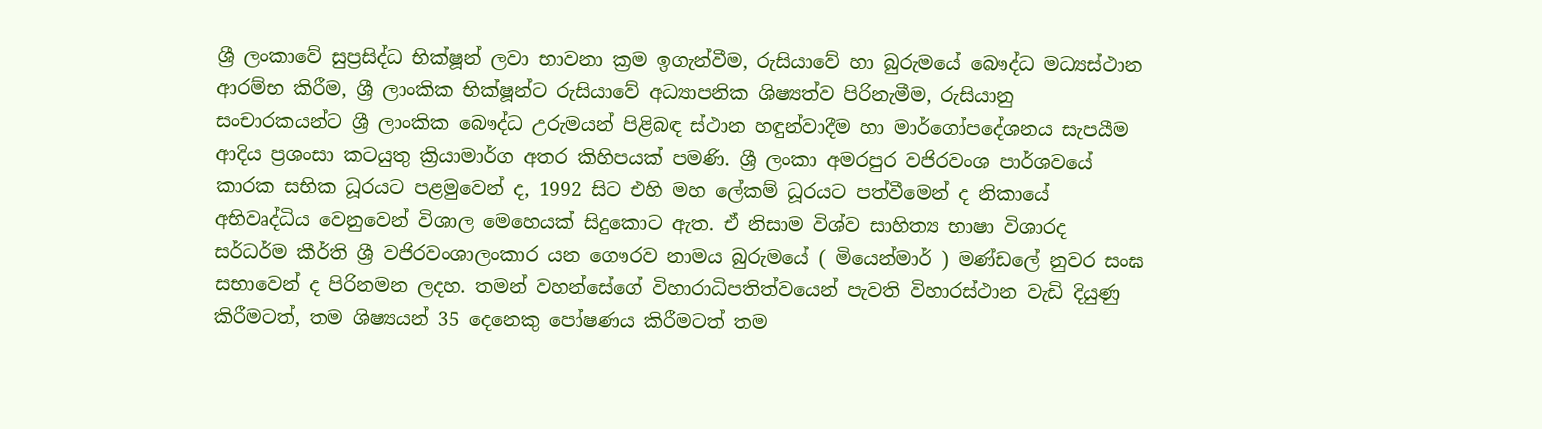ශ්‍රී ලංකාවේ සුප්‍රසිද්ධ භික්ෂූන් ලවා භාවනා ක්‍රම ඉගැන්වීම, රුසියාවේ හා බුරුමයේ බෞද්ධ මධ්‍යස්ථාන ආරම්භ කිරීම, ශ්‍රී ලාංකික භික්ෂූන්ට රුසියාවේ අධ්‍යාපනික ශිෂ්‍යත්ව පිරිනැමීම, රුසියානු සංචාරකයන්ට ශ්‍රී ලාංකික බෞද්ධ උරුමයන් පිළිබඳ ස්ථාන හඳුන්වාදීම හා මාර්ගෝපදේශනය සැපයීම ආදිය ප්‍රශංසා කටයුතු ක්‍රියාමාර්ග අතර කිහිපයක් පමණි. ශ්‍රී ලංකා අමරපුර වජිරවංශ පාර්ශවයේ කාරක සභික ධූරයට පළමුවෙන් ද, 1992 සිට එහි මහ ලේකම් ධූරයට පත්වීමෙන් ද නිකායේ අභිවෘද්ධිය වෙනුවෙන් විශාල මෙහෙයක් සිදුකොට ඇත. ඒ නිසාම විශ්ව සාහිත්‍ය භාෂා විශාරද සර්ධර්ම කීර්ති ශ්‍රී වජිරවංශාලංකාර යන ගෞරව නාමය බුරුමයේ ( මියෙන්මාර් ) මණ්ඩලේ නුවර සංඝ සභාවෙන් ද පිරිනමන ලදහ. තමන් වහන්සේගේ විහාරාධිපතිත්වයෙන් පැවති විහාරස්ථාන වැඩි දියුණු කිරීමටත්, තම ශිෂ්‍යයන් 35 දෙනෙකු පෝෂණය කිරීමටත් තම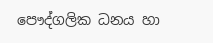පෞද්ගලික ධනය හා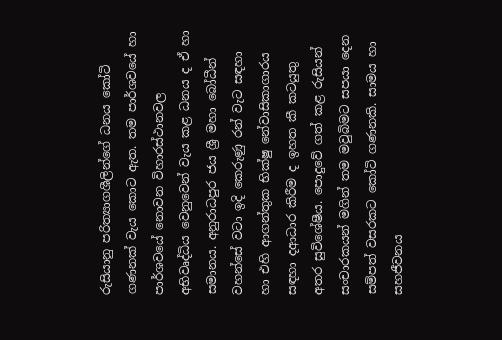රුසියානු පරිත්‍යාගශීලින්ගේ ධනය කෝටි ගණනක් වැය කොට ඇත. තම පාර්ශවයේ හා පාර්ශවයේ නොවන විහාරස්ථානවල අභිවෘද්ධිය වෙනුවෙන් වැය කළ ධනය ද ඒ හා සමානය. අනුරාධපුර ජය ශ්‍රී මහා බෝධීන් වහන්සේ වටා ඉදි කෙරුණු රන් වැට සඳහා හා එහි ආගන්තුක භික්ෂු නේවාසිකාගාරය සඳහා දආධාර කිරීම ද ඉහත කී කටයුතු අතර සුවිශේෂීය. පොදුවේ ගත් කළ රුසියන් සංචාරකයන් මගින් තම මවුබිමට සපයා දෙන සම්පත් වසරකට කෝටි ගණනකි. සාමය හා සහජීවනය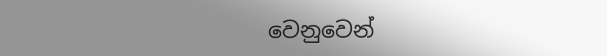වෙනුවෙන්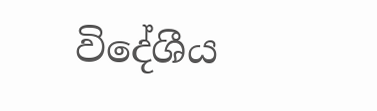විදේශීය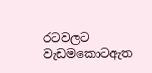රටවලට වැඩමකොටඇත